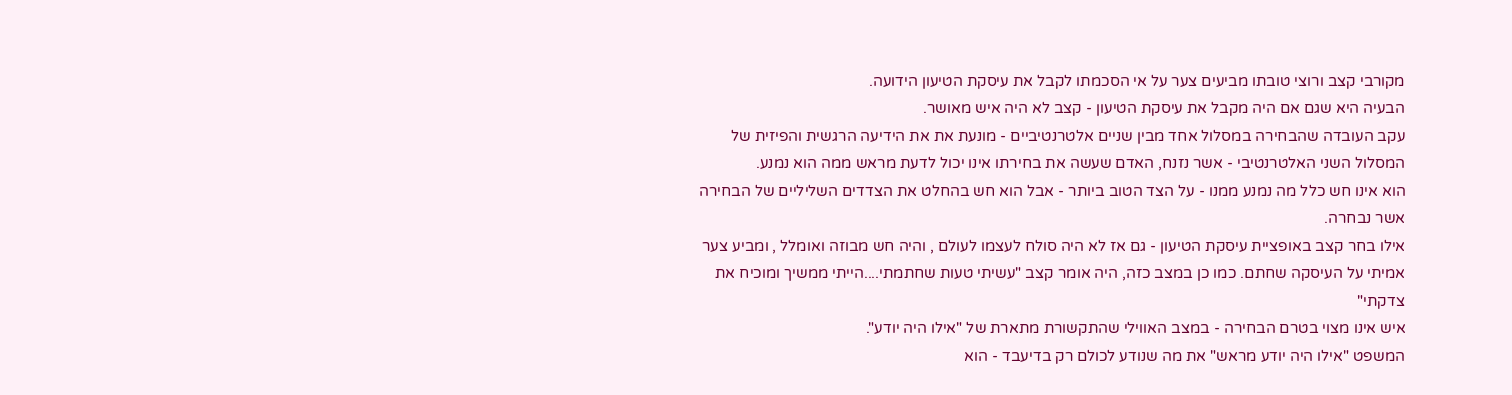מקורבי קצב ורוצי טובתו מביעים צער על אי הסכמתו לקבל את עיסקת הטיעון הידועה.
הבעיה היא שגם אם היה מקבל את עיסקת הטיעון - קצב לא היה איש מאושר.
עקב העובדה שהבחירה במסלול אחד מבין שניים אלטרנטיביים - מונעת את את הידיעה הרגשית והפיזית של המסלול השני האלטרנטיבי - אשר נזנח, האדם שעשה את בחירתו אינו יכול לדעת מראש ממה הוא נמנע.
הוא אינו חש כלל מה נמנע ממנו - על הצד הטוב ביותר - אבל הוא חש בהחלט את הצדדים השליליים של הבחירה אשר נבחרה.
אילו בחר קצב באופציית עיסקת הטיעון - גם אז לא היה סולח לעצמו לעולם , והיה חש מבוזה ואומלל , ומביע צער אמיתי על העיסקה שחתם. כמו כן במצב כזה, היה אומר קצב "עשיתי טעות שחתמתי....הייתי ממשיך ומוכיח את צדקתי"
איש אינו מצוי בטרם הבחירה - במצב האווילי שהתקשורת מתארת של "אילו היה יודע".
המשפט "אילו היה יודע מראש" את מה שנודע לכולם רק בדיעבד - הוא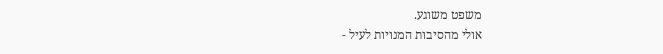משפט משוגע.
אולי מהסיבות המנויות לעיל -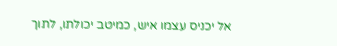אל יכניס עצמו איש, כמיטב יכולתו, לתוך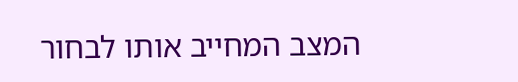המצב המחייב אותו לבחור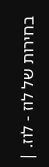בחירות של לוז - לוז. |